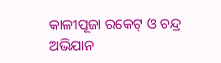କାଳୀପୂଜା ରକେଟ୍‌ ଓ ଚନ୍ଦ୍ର ଅଭିଯାନ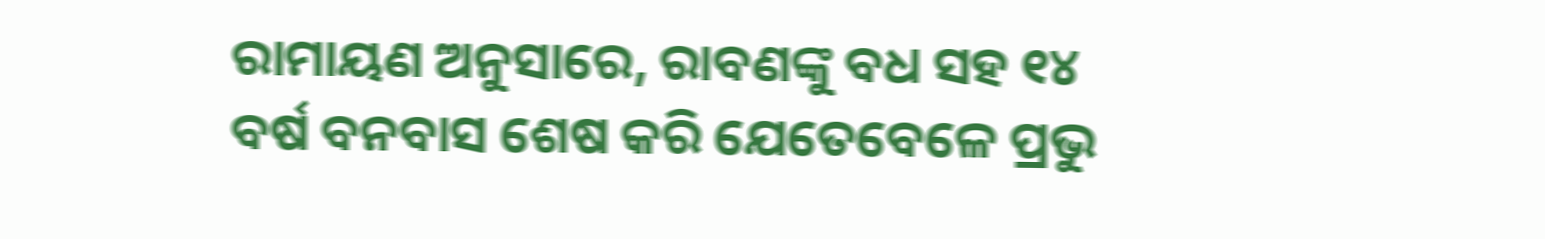ରାମାୟଣ ଅନୁସାରେ, ରାବଣଙ୍କୁ ବଧ ସହ ୧୪ ବର୍ଷ ବନବାସ ଶେଷ କରି ଯେତେବେଳେ ପ୍ରଭୁ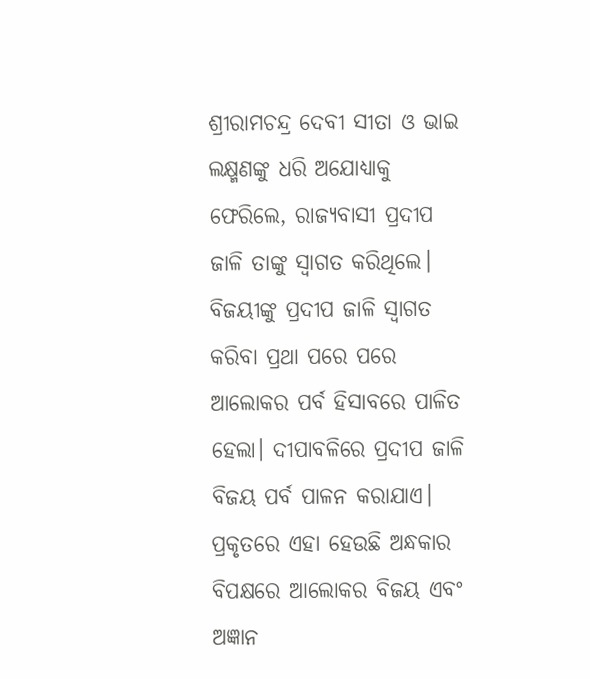ଶ୍ରୀରାମଚନ୍ଦ୍ର ଦେବୀ ସୀତା ଓ ଭାଇ ଲକ୍ଷ୍ମଣଙ୍କୁ ଧରି ଅଯୋଧ୍ୟାକୁ ଫେରିଲେ, ରାଜ୍ୟବାସୀ ପ୍ରଦୀପ ଜାଳି ତାଙ୍କୁ ସ୍ବାଗତ କରିଥିଲେ। ବିଜୟୀଙ୍କୁ ପ୍ରଦୀପ ଜାଳି ସ୍ବାଗତ କରିବା ପ୍ରଥା ପରେ ପରେ ଆଲୋକର ପର୍ବ ହିସାବରେ ପାଳିତ ହେଲା। ଦୀପାବଳିରେ ପ୍ରଦୀପ ଜାଳି ବିଜୟ ପର୍ବ ପାଳନ କରାଯାଏ। ପ୍ରକୃତରେ ଏହା ହେଉଛି ଅନ୍ଧକାର ବିପକ୍ଷରେ ଆଲୋକର ବିଜୟ ଏବଂ ଅଜ୍ଞାନ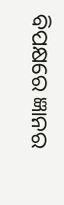ବିପକ୍ଷରେ ଜ୍ଞାନର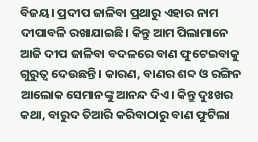ବିଜୟ। ପ୍ରଦୀପ ଜାଳିବା ପ୍ରଥାରୁ ଏହାର ନାମ ଦୀପାବଳି ରଖାଯାଇଛି। କିନ୍ତୁ ଆମ ପିଲାମାନେ ଆଜି ଦୀପ ଜାଳିବା ବଦଳରେ ବାଣ ଫୁଟେଇବାକୁ ଗୁରୁତ୍ୱ ଦେଉଛନ୍ତି। କାରଣ, ବାଣର ଶବ୍ଦ ଓ ରଙ୍ଗିନ ଆଲୋକ ସେମାନଙ୍କୁ ଆନନ୍ଦ ଦିଏ। କିନ୍ତୁ ଦୁଃଖର କଥା, ବାରୁଦ ତିଆରି କରିବାଠାରୁ ବାଣ ଫୁଟିଲା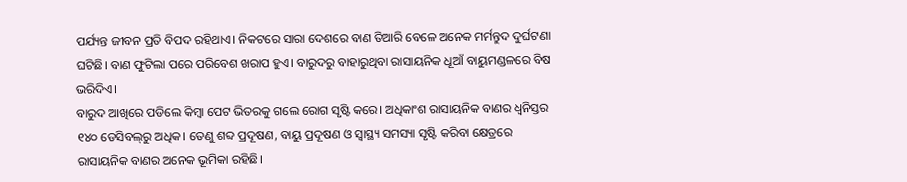ପର୍ଯ୍ୟନ୍ତ ଜୀବନ ପ୍ରତି ବିପଦ ରହିଥାଏ। ନିକଟରେ ସାରା ଦେଶରେ ବାଣ ତିଆରି ବେଳେ ଅନେକ ମର୍ମନ୍ତୁଦ ଦୁର୍ଘଟଣା ଘଟିଛି। ବାଣ ଫୁଟିଲା ପରେ ପରିବେଶ ଖରାପ ହୁଏ। ବାରୁଦରୁ ବାହାରୁଥିବା ରାସାୟନିକ ଧୂଆଁ ବାୟୁମଣ୍ଡଳରେ ବିଷ ଭରିଦିଏ।
ବାରୁଦ ଆଖିରେ ପଡିଲେ କିମ୍ବା ପେଟ ଭିତରକୁ ଗଲେ ରୋଗ ସୃଷ୍ଟି କରେ। ଅଧିକାଂଶ ରାସାୟନିକ ବାଣର ଧ୍ୱନିସ୍ତର ୧୪୦ ଡେସିବଲ୍‌ରୁ ଅଧିକ। ତେଣୁ ଶବ୍ଦ ପ୍ରଦୂଷଣ, ବାୟୁ ପ୍ରଦୂଷଣ ଓ ସ୍ବାସ୍ଥ୍ୟ ସମସ୍ୟା ସୃଷ୍ଟି କରିବା କ୍ଷେତ୍ରରେ ରାସାୟନିକ ବାଣର ଅନେକ ଭୂମିକା ରହିଛି।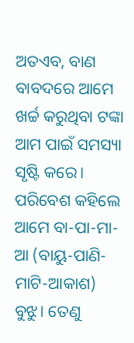ଅତଏବ, ବାଣ ବାବଦରେ ଆମେ ଖର୍ଚ୍ଚ କରୁଥିବା ଟଙ୍କା ଆମ ପାଇଁ ସମସ୍ୟା ସୃଷ୍ଟି କରେ। ପରିବେଶ କହିଲେ ଆମେ ବା-ପା-ମା-ଆ (ବାୟୁ-ପାଣି-ମାଟି-ଆକାଶ) ବୁଝୁ। ତେଣୁ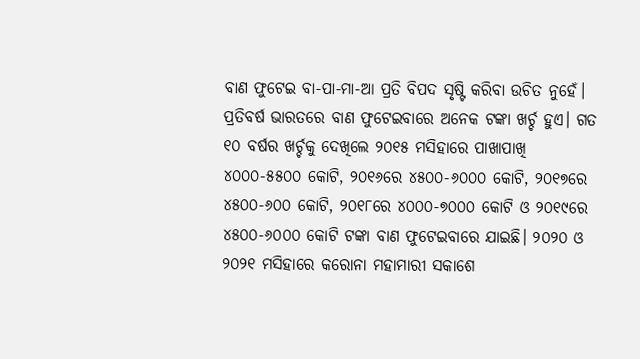ବାଣ ଫୁଟେଇ ବା-ପା-ମା-ଆ ପ୍ରତି ବିପଦ ସୃଷ୍ଟି କରିବା ଉଚିତ ନୁହେଁ।
ପ୍ରତିବର୍ଷ ଭାରତରେ ବାଣ ଫୁଟେଇବାରେ ଅନେକ ଟଙ୍କା ଖର୍ଚ୍ଚ ହୁଏ। ଗତ ୧୦ ବର୍ଷର ଖର୍ଚ୍ଚକୁ ଦେଖିଲେ ୨୦୧୫ ମସିହାରେ ପାଖାପାଖି ୪୦୦୦-୫୫୦୦ କୋଟି, ୨୦୧୬ରେ ୪୫୦୦-୬୦୦୦ କୋଟି, ୨୦୧୭ରେ ୪୫୦୦-୬୦୦ କୋଟି, ୨୦୧୮ରେ ୪୦୦୦-୭୦୦୦ କୋଟି ଓ ୨୦୧୯ରେ ୪୫୦୦-୬୦୦୦ କୋଟି ଟଙ୍କା ବାଣ ଫୁଟେଇବାରେ ଯାଇଛି। ୨୦୨୦ ଓ ୨୦୨୧ ମସିହାରେ କରୋନା ମହାମାରୀ ସକାଶେ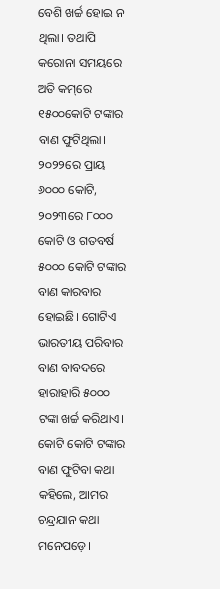ବେଶି ଖର୍ଚ୍ଚ ହୋଇ ନ ଥିଲା। ତଥାପି କରୋନା ସମୟରେ ଅତି କମ୍‌ରେ ୧୫୦୦କୋଟି ଟଙ୍କାର ବାଣ ଫୁଟିଥିଲା। ୨୦୨୨ରେ ପ୍ରାୟ ୬୦୦୦ କୋଟି, ୨୦୨୩ରେ ୮୦୦୦ କୋଟି ଓ ଗତବର୍ଷ ୫୦୦୦ କୋଟି ଟଙ୍କାର ବାଣ କାରବାର ହୋଇଛି। ଗୋଟିଏ ଭାରତୀୟ ପରିବାର ବାଣ ବାବଦରେ ହାରାହାରି ୫୦୦୦ ଟଙ୍କା ଖର୍ଚ୍ଚ କରିଥାଏ। କୋଟି କୋଟି ଟଙ୍କାର ବାଣ ଫୁଟିବା କଥା କହିଲେ, ଆମର ଚନ୍ଦ୍ରଯାନ କଥା ମନେପଡ଼େ।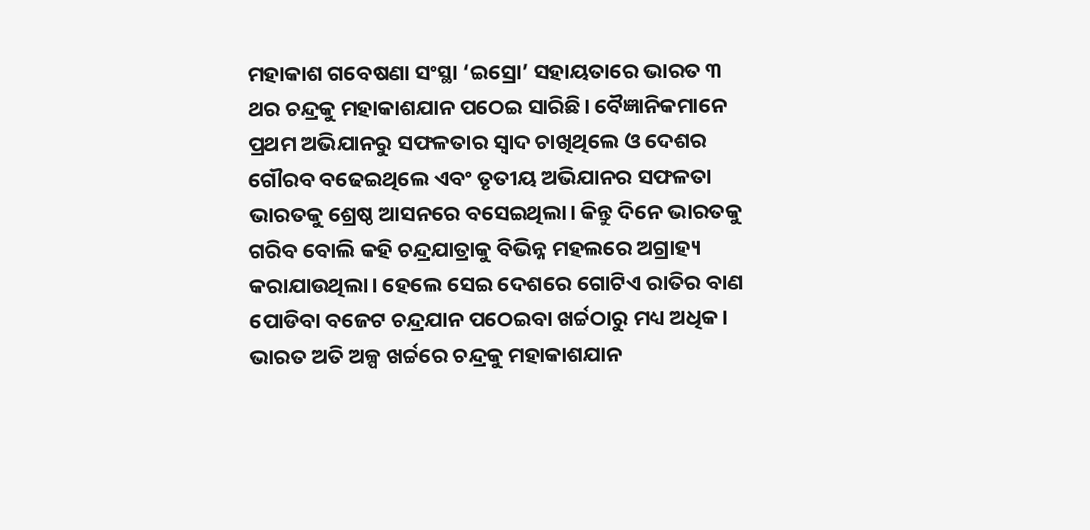ମହାକାଶ ଗବେଷଣା ସଂସ୍ଥା ‘ଇସ୍ରୋ’ ସହାୟତାରେ ଭାରତ ୩ ଥର ଚନ୍ଦ୍ରକୁ ମହାକାଶଯାନ ପଠେଇ ସାରିଛି। ବୈଜ୍ଞାନିକମାନେ ପ୍ରଥମ ଅଭିଯାନରୁ ସଫଳତାର ସ୍ବାଦ ଚାଖିଥିଲେ ଓ ଦେଶର ଗୌରବ ବଢେଇଥିଲେ ଏବଂ ତୃତୀୟ ଅଭିଯାନର ସଫଳତା ଭାରତକୁ ଶ୍ରେଷ୍ଠ ଆସନରେ ବସେଇଥିଲା। କିନ୍ତୁ ଦିନେ ଭାରତକୁ ଗରିବ ବୋଲି କହି ଚନ୍ଦ୍ରଯାତ୍ରାକୁ ବିଭିନ୍ନ ମହଲରେ ଅଗ୍ରାହ୍ୟ କରାଯାଉଥିଲା। ହେଲେ ସେଇ ଦେଶରେ ଗୋଟିଏ ରାତିର ବାଣ ପୋଡିବା ବଜେଟ ଚନ୍ଦ୍ରଯାନ ପଠେଇବା ଖର୍ଚ୍ଚଠାରୁ ମଧ୍ୟ ଅଧିକ।
ଭାରତ ଅତି ଅଳ୍ପ ଖର୍ଚ୍ଚରେ ଚନ୍ଦ୍ରକୁ ମହାକାଶଯାନ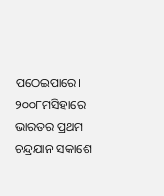ପଠେଇପାରେ। ୨୦୦୮ମସିହାରେ ଭାରତର ପ୍ରଥମ ଚନ୍ଦ୍ରଯାନ ସକାଶେ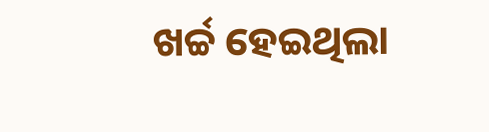ଖର୍ଚ୍ଚ ହେଇଥିଲା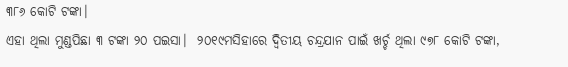୩୮୬ କୋଟି ଟଙ୍କା।
ଏହା ଥିଲା ମୁଣ୍ଡପିଛା ୩ ଟଙ୍କା ୨୦ ପଇସା।  ୨୦୧୯ମସିହାରେ ଦ୍ୱିତୀୟ ଚନ୍ଦ୍ରଯାନ ପାଇଁ ଖର୍ଚ୍ଚ ଥିଲା ୯୭୮ କୋଟି ଟଙ୍କା,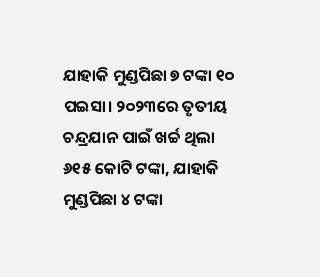ଯାହାକି ମୁଣ୍ଡପିଛା ୭ ଟଙ୍କା ୧୦ ପଇସା। ୨୦୨୩ରେ ତୃତୀୟ ଚନ୍ଦ୍ରଯାନ ପାଇଁ ଖର୍ଚ୍ଚ ଥିଲା ୬୧୫ କୋଟି ଟଙ୍କା, ଯାହାକି ମୁଣ୍ଡପିଛା ୪ ଟଙ୍କା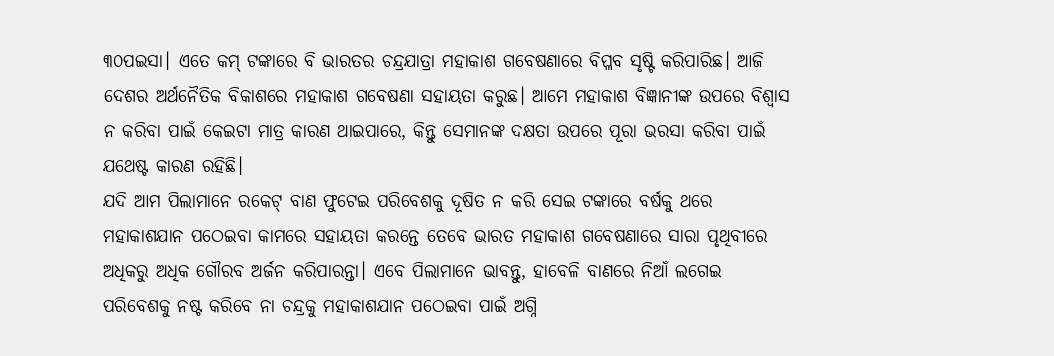୩୦ପଇସା। ଏତେ କମ୍‌ ଟଙ୍କାରେ ବି ଭାରତର ଚନ୍ଦ୍ରଯାତ୍ରା ମହାକାଶ ଗବେଷଣାରେ ବିପ୍ଳବ ସୃଷ୍ଟି କରିପାରିଛ। ଆଜି ଦେଶର ଅର୍ଥନୈତିକ ବିକାଶରେ ମହାକାଶ ଗବେଷଣା ସହାୟତା କରୁଛ। ଆମେ ମହାକାଶ ବିଜ୍ଞାନୀଙ୍କ ଉପରେ ବିଶ୍ୱାସ ନ କରିବା ପାଇଁ କେଇଟା ମାତ୍ର କାରଣ ଥାଇପାରେ, କିନ୍ତୁ ସେମାନଙ୍କ ଦକ୍ଷତା ଉପରେ ପୂରା ଭରସା କରିବା ପାଇଁ ଯଥେଷ୍ଟ କାରଣ ରହିଛି।
ଯଦି ଆମ ପିଲାମାନେ ରକେଟ୍‌ ବାଣ ଫୁଟେଇ ପରିବେଶକୁ ଦୂଷିତ ନ କରି ସେଇ ଟଙ୍କାରେ ବର୍ଷକୁ ଥରେ ମହାକାଶଯାନ ପଠେଇବା କାମରେ ସହାୟତା କରନ୍ତେ ତେବେ ଭାରତ ମହାକାଶ ଗବେଷଣାରେ ସାରା ପୃଥିବୀରେ ଅଧିକରୁ ଅଧିକ ଗୌରବ ଅର୍ଜନ କରିପାରନ୍ତା। ଏବେ ପିଲାମାନେ ଭାବନ୍ତୁ, ହାବେଳି ବାଣରେ ନିଆଁ ଲଗେଇ ପରିବେଶକୁ ନଷ୍ଟ କରିବେ ନା ଚନ୍ଦ୍ରକୁ ମହାକାଶଯାନ ପଠେଇବା ପାଇଁ ଅଗ୍ନି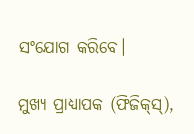ସଂଯୋଗ କରିବେ।

ମୁଖ୍ୟ ପ୍ରାଧ୍ୟାପକ (ଫିଜିକ୍‌ସ୍‌),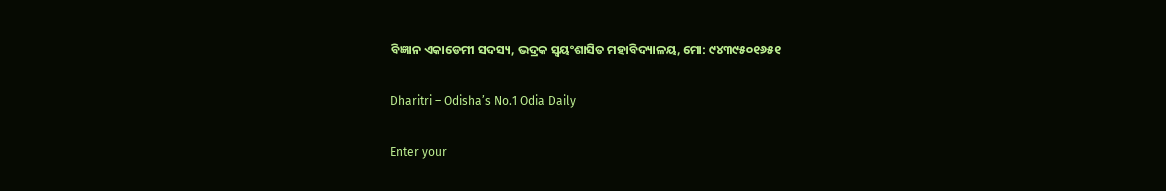ବିଜ୍ଞାନ ଏକାଡେମୀ ସଦସ୍ୟ, ଭଦ୍ରକ ସ୍ବୟଂଶାସିତ ମହାବିଦ୍ୟାଳୟ, ମୋ: ୯୪୩୯୫୦୧୬୫୧

Dharitri – Odisha’s No.1 Odia Daily

Enter your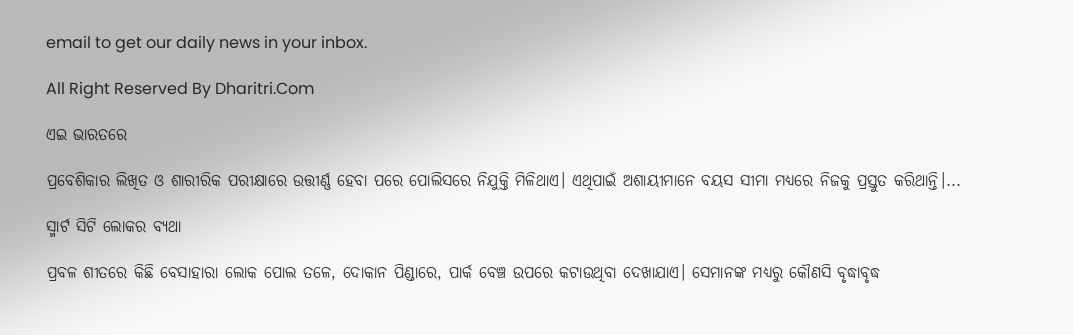email to get our daily news in your inbox.

All Right Reserved By Dharitri.Com

ଏଇ ଭାରତରେ

ପ୍ରବେଶିକାର ଲିଖିତ ଓ ଶାରୀରିକ ପରୀକ୍ଷାରେ ଉତ୍ତୀର୍ଣ୍ଣ ହେବା ପରେ ପୋଲିସରେ ନିଯୁକ୍ତି ମିଳିଥାଏ। ଏଥିପାଇଁ ଅଶାୟୀମାନେ ବୟସ ସୀମା ମଧ୍ୟରେ ନିଜକୁ ପ୍ରସ୍ତୁତ କରିଥାନ୍ତି।...

ସ୍ମାର୍ଟ ସିଟି ଲୋକର ବ୍ୟଥା

ପ୍ରବଳ ଶୀତରେ କିଛି ବେସାହାରା ଲୋକ ପୋଲ ତଳେ, ଦୋକାନ ପିଣ୍ଡାରେ, ପାର୍କ ବେଞ୍ଚ ଉପରେ କଟାଉଥିବା ଦେଖାଯାଏ। ସେମାନଙ୍କ ମଧ୍ୟରୁ କୌଣସି ବୃଦ୍ଧାବୃଦ୍ଧ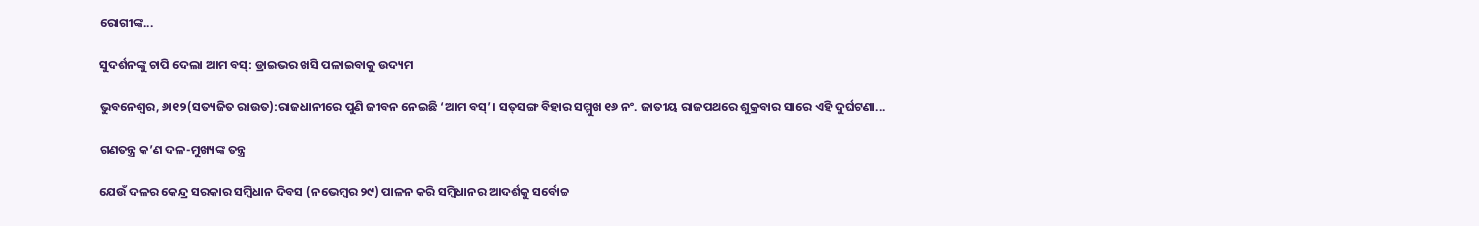ରୋଗୀଙ୍କ...

ସୁଦର୍ଶନଙ୍କୁ ଚାପି ଦେଲା ଆମ ବସ୍‌: ଡ୍ରାଇଭର ଖସି ପଳାଇବାକୁ ଉଦ୍ୟମ

ଭୁବନେଶ୍ୱର, ୬ା୧୨(ସତ୍ୟଜିତ ରାଉତ):ରାଜଧାନୀରେ ପୁଣି ଜୀବନ ନେଇଛି ‘ଆମ ବସ୍‌’। ସତ୍‌ସଙ୍ଗ ବିହାର ସମ୍ମୁଖ ୧୬ ନଂ. ଜାତୀୟ ରାଜପଥରେ ଶୁକ୍ରବାର ସାରେ ଏହି ଦୁର୍ଘଟଣା...

ଗଣତନ୍ତ୍ର କ’ଣ ଦଳ-ମୁଖ୍ୟଙ୍କ ତନ୍ତ୍ର

ଯେଉଁ ଦଳର କେନ୍ଦ୍ର ସରକାର ସମ୍ବିଧାନ ଦିବସ (ନଭେମ୍ବର ୨୯) ପାଳନ କରି ସମ୍ବିଧାନର ଆଦର୍ଶକୁ ସର୍ବୋଚ୍ଚ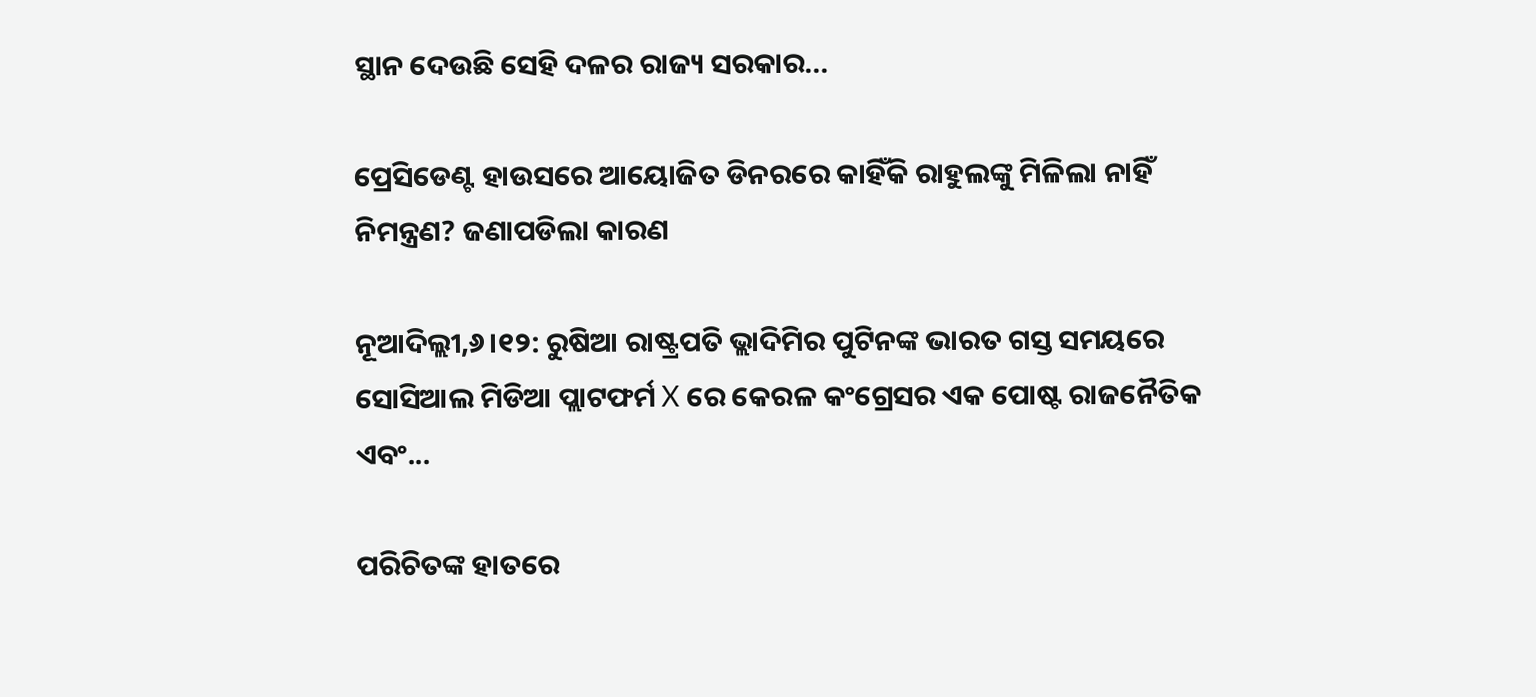ସ୍ଥାନ ଦେଉଛି ସେହି ଦଳର ରାଜ୍ୟ ସରକାର...

ପ୍ରେସିଡେଣ୍ଟ ହାଉସରେ ଆୟୋଜିତ ଡିନରରେ କାହିଁକି ରାହୁଲଙ୍କୁ ମିଳିଲା ନାହିଁ ନିମନ୍ତ୍ରଣ? ଜଣାପଡିଲା କାରଣ

ନୂଆଦିଲ୍ଲୀ,୬।୧୨: ରୁଷିଆ ରାଷ୍ଟ୍ରପତି ଭ୍ଲାଦିମିର ପୁଟିନଙ୍କ ଭାରତ ଗସ୍ତ ସମୟରେ ସୋସିଆଲ ମିଡିଆ ପ୍ଲାଟଫର୍ମ X ରେ କେରଳ କଂଗ୍ରେସର ଏକ ପୋଷ୍ଟ ରାଜନୈତିକ ଏବଂ...

ପରିଚିତଙ୍କ ହାତରେ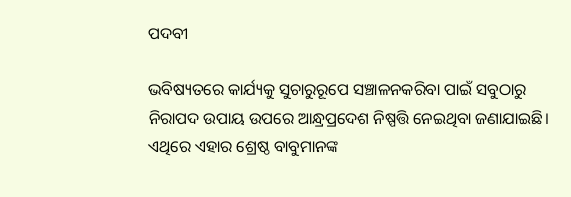ପଦବୀ

ଭବିଷ୍ୟତରେ କାର୍ଯ୍ୟକୁ ସୁଚାରୁରୂପେ ସଞ୍ଚାଳନକରିବା ପାଇଁ ସବୁଠାରୁ ନିରାପଦ ଉପାୟ ଉପରେ ଆନ୍ଧ୍ରପ୍ରଦେଶ ନିଷ୍ପତ୍ତି ନେଇଥିବା ଜଣାଯାଇଛି। ଏଥିରେ ଏହାର ଶ୍ରେଷ୍ଠ ବାବୁମାନଙ୍କ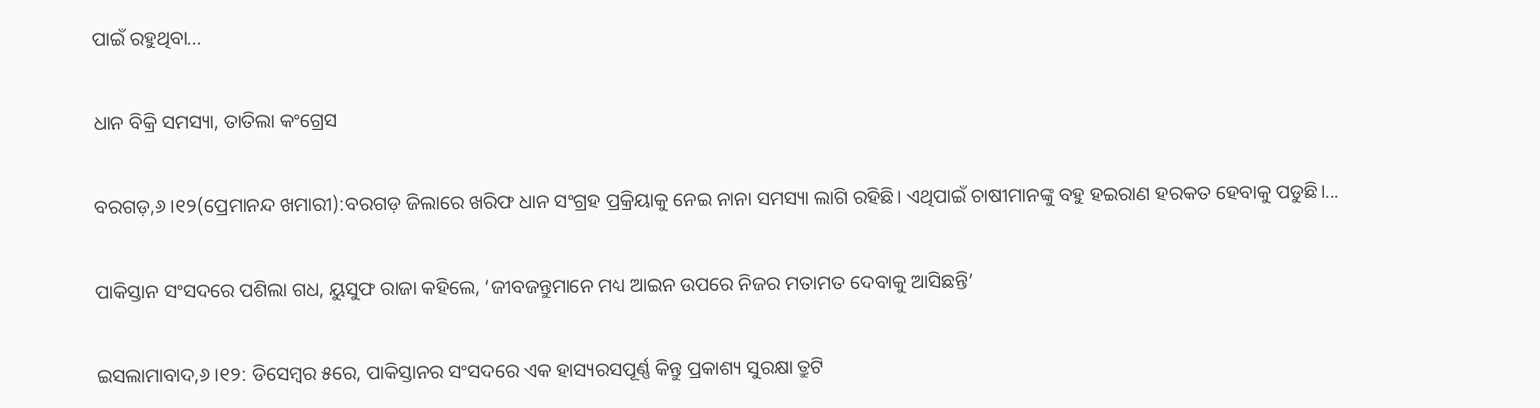ପାଇଁ ରହୁଥିବା...

ଧାନ ବିକ୍ରି ସମସ୍ୟା, ତାତିଲା କଂଗ୍ରେସ

ବରଗଡ଼,୬।୧୨(ପ୍ରେମାନନ୍ଦ ଖମାରୀ):ବରଗଡ଼ ଜିଲାରେ ଖରିଫ ଧାନ ସଂଗ୍ରହ ପ୍ରକ୍ରିୟାକୁ ନେଇ ନାନା ସମସ୍ୟା ଲାଗି ରହିଛି। ଏଥିପାଇଁ ଚାଷୀମାନଙ୍କୁ ବହୁ ହଇରାଣ ହରକତ ହେବାକୁ ପଡୁଛି।...

ପାକିସ୍ତାନ ସଂସଦରେ ପଶିଲା ଗଧ, ୟୁସୁଫ ରାଜା କହିଲେ, ‘ଜୀବଜନ୍ତୁମାନେ ମଧ୍ୟ ଆଇନ ଉପରେ ନିଜର ମତାମତ ଦେବାକୁ ଆସିଛନ୍ତି’

ଇସଲାମାବାଦ,୬।୧୨: ଡିସେମ୍ବର ୫ରେ, ପାକିସ୍ତାନର ସଂସଦରେ ଏକ ହାସ୍ୟରସପୂର୍ଣ୍ଣ କିନ୍ତୁ ପ୍ରକାଶ୍ୟ ସୁରକ୍ଷା ତ୍ରୁଟି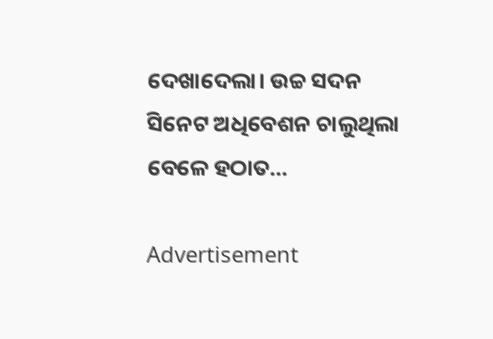ଦେଖାଦେଲା। ଉଚ୍ଚ ସଦନ ସିନେଟ ଅଧିବେଶନ ଚାଲୁଥିଲା ବେଳେ ହଠାତ...

Advertisement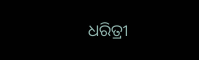ଧରିତ୍ରୀ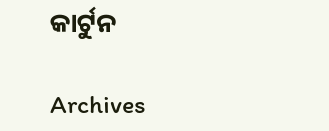କାର୍ଟୁନ

Archives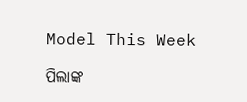Model This Week

ପିଲାଙ୍କ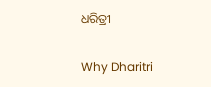ଧରିତ୍ରୀ

Why Dharitri